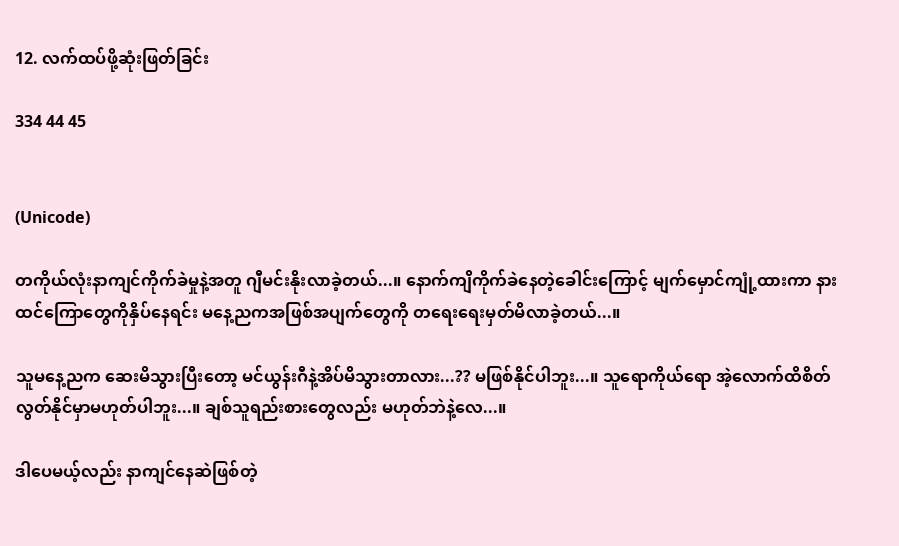12. လက်ထပ်ဖို့ဆုံးဖြတ်ခြင်း

334 44 45


(Unicode)

တကိုယ်လုံးနာကျင်ကိုက်ခဲမှုနဲ့အတူ ဂျီမင်းနိုးလာခဲ့တယ်...။ နောက်ကျိကိုက်ခဲနေတဲ့ခေါင်းကြောင့် မျက်မှောင်ကျုံ့ထားကာ နားထင်ကြောတွေကိုနှိပ်နေရင်း မနေ့ညကအဖြစ်အပျက်တွေကို တရေးရေးမှတ်မိလာခဲ့တယ်...။

သူမနေ့ညက ဆေးမိသွားပြီးတော့ မင်ယွန်းဂီနဲ့အိပ်မိသွားတာလား...?? မဖြစ်နိုင်ပါဘူး...။ သူရောကိုယ်ရော အဲ့လောက်ထိစိတ်လွတ်နိုင်မှာမဟုတ်ပါဘူး...။ ချစ်သူရည်းစားတွေလည်း မဟုတ်ဘဲနဲ့လေ...။

ဒါပေမယ့်လည်း နာကျင်နေဆဲဖြစ်တဲ့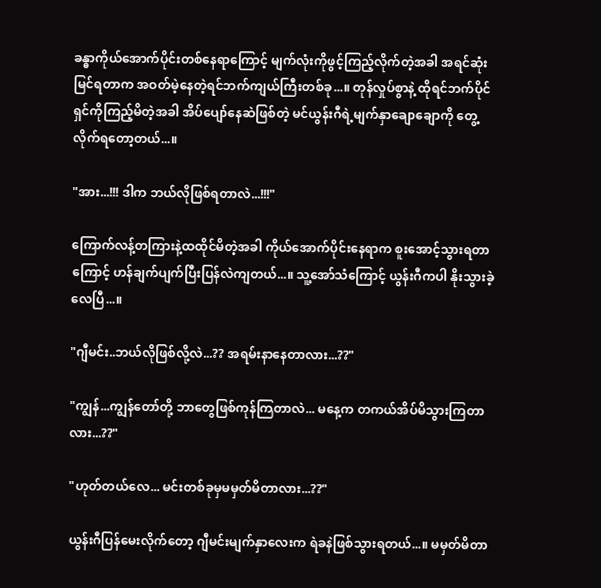ခန္ဓာကိုယ်အောက်ပိုင်းတစ်နေရာကြောင့် မျက်လုံးကိုဖွင့်ကြည့်လိုက်တဲ့အခါ အရင်ဆုံးမြင်ရတာက အဝတ်မဲ့နေတဲ့ရင်ဘက်ကျယ်ကြီးတစ်ခု...။ တုန်လှုပ်စွာနဲ့ ထိုရင်ဘက်ပိုင်ရှင်ကိုကြည့်‌မိတဲ့အခါ အိပ်ပျော်နေဆဲဖြစ်တဲ့ မင်ယွန်းဂီရဲ့မျက်နှာချောချောကို တွေ့လိုက်ရတော့တယ်...။

"အား...!!! ဒါက ဘယ်လိုဖြစ်ရတာလဲ...!!!"

ကြောက်လန့်တကြားနဲ့ထထိုင်မိတဲ့အခါ ကိုယ်အောက်ပိုင်းနေရာက စူးအောင့်သွားရတာကြောင့် ဟန်ချက်ပျက်ပြီးပြန်လဲကျတယ်...။ သူ့အော်သံကြောင့် ယွန်းဂီကပါ နိုးသွားခဲ့လေပြီ...။

"ဂျီမင်း..ဘယ်လိုဖြစ်လို့လဲ...?? အရမ်းနာနေတာလား...??"

"ကျွန်...ကျွန်တော်တို့ ဘာတွေဖြစ်ကုန်ကြတာလဲ... မနေ့က တကယ်အိပ်မိသွားကြတာလား...??"

"ဟုတ်တယ်လေ... မင်းတစ်ခုမှမမှတ်မိတာလား...??"

ယွန်းဂီပြန်မေးလိုက်တော့ ဂျီမင်းမျက်နှာလေးက ရဲခနဲဖြစ်သွားရတယ်...။ မမှတ်မိတာ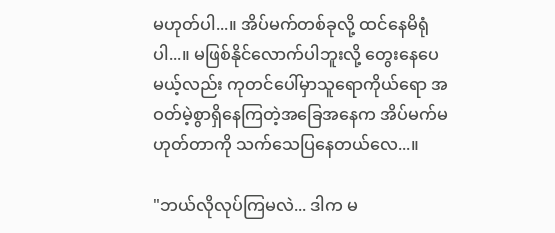မဟုတ်ပါ...။ အိပ်မက်တစ်ခုလို့ ထင်နေမိရုံပါ...။ မဖြစ်နိုင်လောက်ပါဘူးလို့ တွေးနေပေမယ့်လည်း ကုတင်ပေါ်မှာသူရောကိုယ်ရော အဝတ်မဲ့စွာရှိနေကြတဲ့အခြေအနေက အိပ်မက်မဟုတ်တာကို သက်သေပြနေတယ်လေ...။

"ဘယ်လိုလုပ်ကြမလဲ... ဒါက မ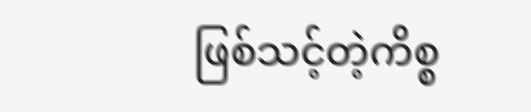ဖြစ်သင့်တဲ့ကိစ္စ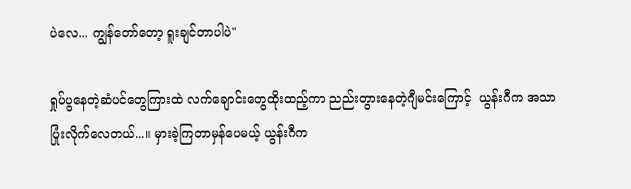ပဲလေ... ကျွန်တော်တော့ ရူးချင်တာပါပဲ"

ရှုပ်ပွနေတဲ့ဆံပင်တွေကြားထဲ လက်ချောင်းတွေထိုးထည့်ကာ ညည်းတွားနေတဲ့ဂျီမင်းကြောင့်  ယွန်းဂီက အသာပြုံးလိုက်လေတယ်...။ မှားခဲ့ကြတာမှန်ပေမယ့် ယွန်းဂီက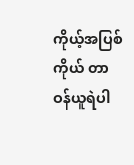ကိုယ့်အပြစ်ကိုယ် တာဝန်ယူရဲပါ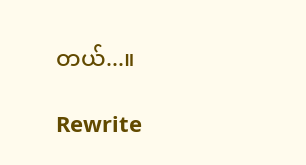တယ်...။

Rewrite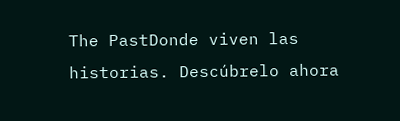The PastDonde viven las historias. Descúbrelo ahora